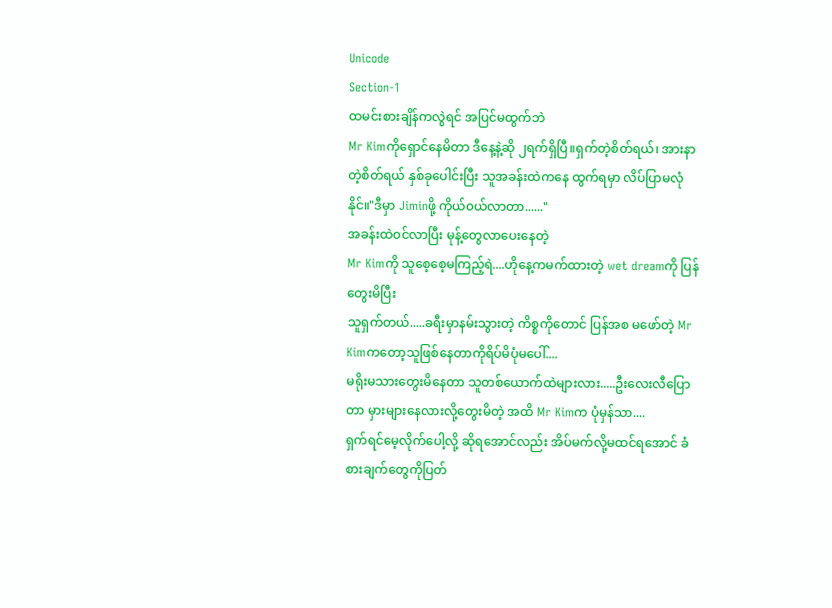Unicode
Section-1
ထမင်းစားချိန်ကလွဲရင် အပြင်မထွက်ဘဲ
Mr Kimကိုရှောင်နေမိတာ ဒီနေ့နဲ့ဆို ၂ရက်ရှိပြီ။ရှက်တဲ့စိတ်ရယ်၊ အားနာတဲ့စိတ်ရယ် နှစ်ခုပေါင်းပြီး သူအခန်းထဲကနေ ထွက်ရမှာ လိပ်ပြာမလုံနိုင်။"ဒီမှာ Jiminဖို့ ကိုယ်၀ယ်လာတာ......"
အခန်းထဲဝင်လာပြီး မုန့်တွေလာပေးနေတဲ့
Mr Kimကို သူစေ့စေ့မကြည့်ရဲ....ဟိုနေ့ကမက်ထားတဲ့ wet dreamကို ပြန်တွေးမိပြီး
သူရှက်တယ်.....ခရီးမှာနမ်းသွားတဲ့ ကိစ္စကိုတောင် ပြန်အစ မဖော်တဲ့ Mr Kimကတော့သူဖြစ်နေတာကိုရိပ်မိပုံမပေါ်....
မရိုးမသားတွေးမိနေတာ သူတစ်ယောက်ထဲများလား.....ဦးလေးလီပြောတာ မှားများနေလားလို့တွေးမိတဲ့ အထိ Mr Kimက ပုံမှန်သာ....
ရှက်ရင်မေ့လိုက်ပေါ့လို့ ဆိုရအောင်လည်း အိပ်မက်လို့မထင်ရအောင် ခံစားချက်တွေကိုပြတ်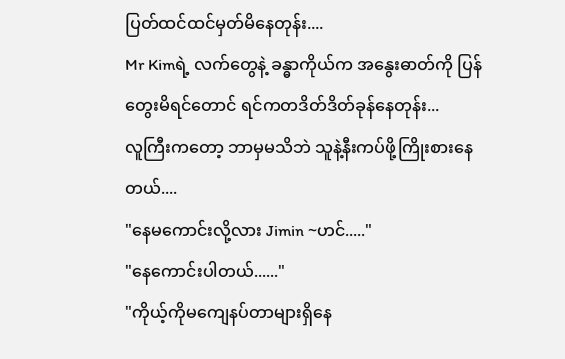ပြတ်ထင်ထင်မှတ်မိနေတုန်း....
Mr Kimရဲ့ လက်တွေနဲ့ ခန္ဓာကိုယ်က အနွေးဓာတ်ကို ပြန်တွေးမိရင်တောင် ရင်ကတဒိတ်ဒိတ်ခုန်နေတုန်း...
လူကြီးကတော့ ဘာမှမသိဘဲ သူနဲ့နီးကပ်ဖို့ကြိုးစားနေတယ်....
"နေမကောင်းလို့လား Jimin ~ဟင်....."
"နေကောင်းပါတယ်......"
"ကိုယ့်ကိုမကျေနပ်တာများရှိနေ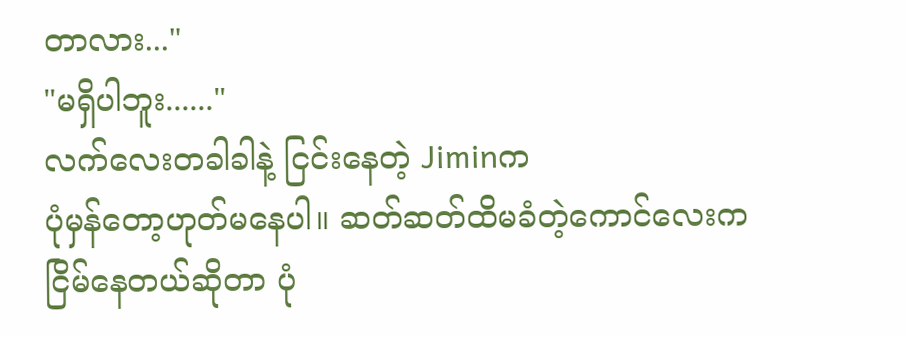တာလား..."
"မရှိပါဘူး......"
လက်လေးတခါခါနဲ့ ငြင်းနေတဲ့ Jiminက
ပုံမှန်တော့ဟုတ်မနေပါ။ ဆတ်ဆတ်ထိမခံတဲ့ကောင်လေးက ငြိမ်နေတယ်ဆိုတာ ပုံ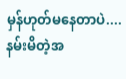မှန်ဟုတ်မနေတာပဲ....နမ်းမိတဲ့အ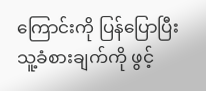ကြောင်းကို ပြန်ပြောပြီး သူ့ခံစားချက်ကို ဖွင့်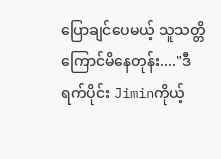ပြောချင်ပေမယ့် သူသတ္တိကြောင်မိနေတုန်း...."ဒီရက်ပိုင်း Jiminကိုယ့်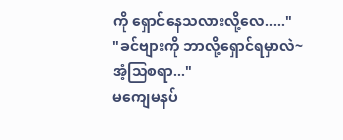ကို ရှောင်နေသလားလို့လေ....."
"ခင်ဗျားကို ဘာလို့ရှောင်ရမှာလဲ~အံ့သြစရာ..."
မကျေမနပ်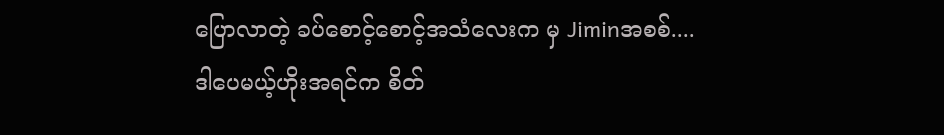ပြောလာတဲ့ ခပ်စောင့်စောင့်အသံလေးက မှ Jiminအစစ်....
ဒါပေမယ့်ဟိုးအရင်က စိတ်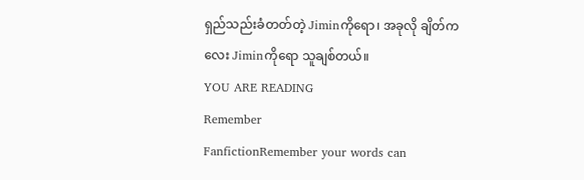ရှည်သည်းခံတတ်တဲ့ Jiminကိုရော၊ အခုလို ချိတ်ကလေး Jiminကိုရော သူချစ်တယ်။
YOU ARE READING
Remember
FanfictionRemember your words can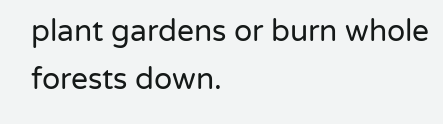plant gardens or burn whole forests down.